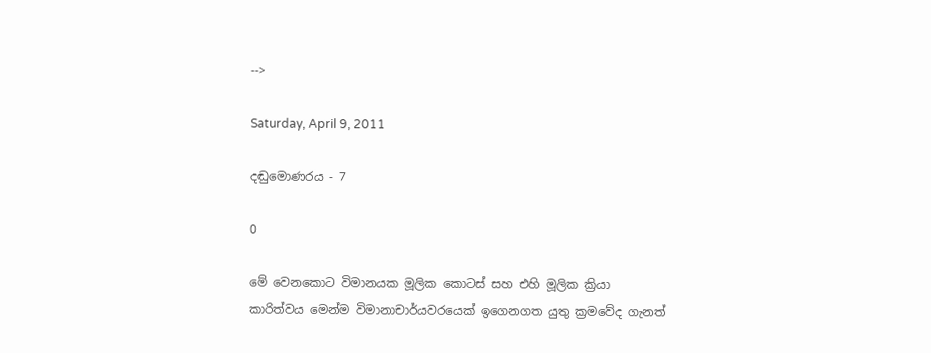-->

Saturday, April 9, 2011

දඬුමොණරය - 7

0

මේ වෙනකොට විමානයක මූලික කොටස් සහ එහි මූලික ක්‍රියා
කාරිත්වය මෙන්ම විමානාචාර්යවරයෙක් ඉගෙනගත යුතු ක්‍රමවේද ගැනත්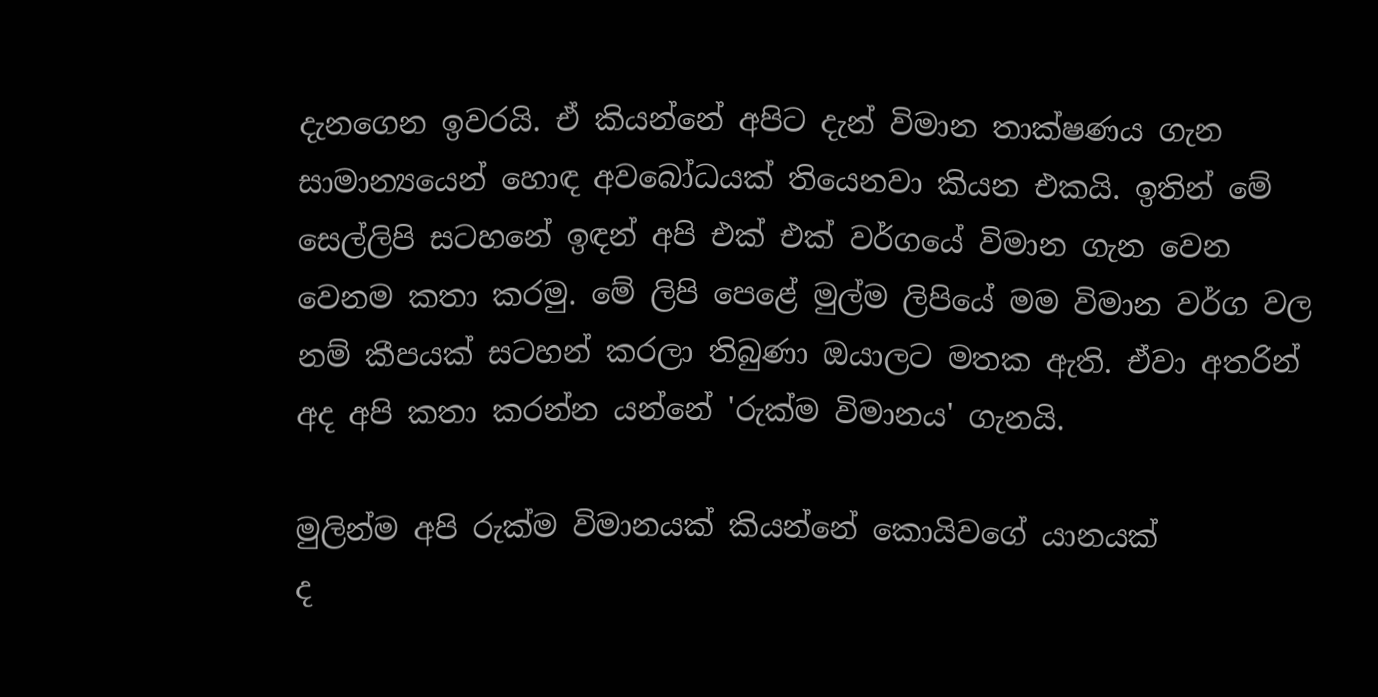දැනගෙන ඉවරයි. ඒ කියන්නේ අපිට දැන් විමාන තාක්ෂණය ගැන සාමාන්‍යයෙන් හොඳ අවබෝධයක් තියෙනවා කියන එකයි. ඉතින් මේ සෙල්ලිපි සටහනේ ඉඳන් අපි එක් එක් වර්ගයේ විමාන ගැන වෙන වෙනම කතා කරමු. මේ ලිපි පෙළේ මුල්ම ලිපියේ මම විමාන වර්ග වල නම් කීපයක් සටහන් කරලා තිබුණා ඔයාලට මතක ඇති. ඒවා අතරින් අද අපි කතා කරන්න යන්නේ 'රුක්ම විමානය' ගැනයි.

මුලින්ම අපි රුක්ම විමානයක් කියන්නේ කොයිවගේ යානයක්
ද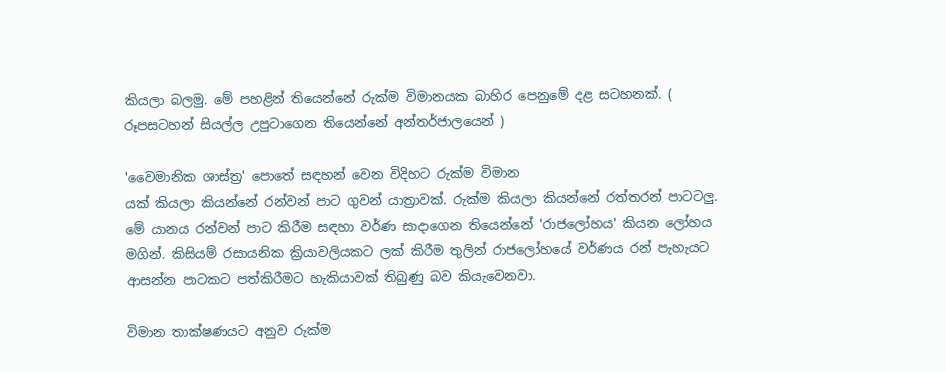කියලා බලමු. මේ පහළින් තියෙන්නේ රුක්ම විමානයක බාහිර පෙනුමේ දළ සටහනක්. ( රූපසටහන් සියල්ල උපුටාගෙන තියෙන්නේ අන්තර්ජාලයෙන් )

'වෛමානික ශාස්ත්‍ර' පොතේ සඳහන් වෙන විදිහට රුක්ම විමාන
යක් කියලා කියන්නේ රන්වන් පාට ගුවන් යාත්‍රාවක්. රුක්ම කියලා කියන්නේ රත්තරන් පාටටලු. මේ යානය රන්වන් පාට කිරීම සඳහා වර්ණ සාදාගෙන තියෙන්නේ 'රාජලෝහය' කියන ලෝහය මගින්. කිසියම් රසායනික ක්‍රියාවලියකට ලක් කිරීම තුලින් රාජලෝහයේ වර්ණය රන් පැහැයට ආසන්න පාටකට පත්කිරීමට හැකියාවක් තිබුණු බව කියැවෙනවා.

විමාන තාක්ෂණයට අනුව රුක්ම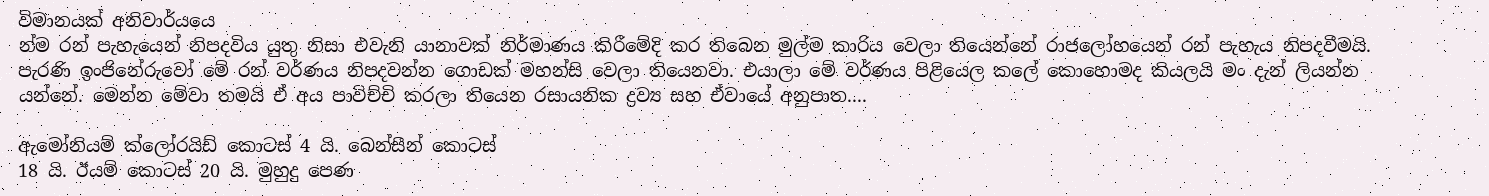විමානයක් අනිවාර්යයෙ
න්ම රන් පැහැයෙන් නිපදවිය යුතු නිසා එවැනි යානාවක් නිර්මාණය කිරීමේදි කර තිබෙන මුල්ම කාරිය වෙලා තියෙන්නේ රාජලෝහයෙන් රන් පැහැය නිපදවීමයි. පැරණි ඉංජිනේරුවෝ මේ රන් වර්ණය නිපදවන්න ගොඩක් මහන්සි වෙලා තියෙනවා. එයාලා මේ වර්ණය පිළියෙල කලේ කොහොමද කියලයි මං දැන් ලියන්න යන්නේ. මෙන්න මේවා තමයි ඒ අය පාවිච්චි කරලා තියෙන රසායනික ද්‍රව්‍ය සහ ඒවායේ අනුපාත....

ඇමෝනියම් ක්ලෝරයිඩ් කොටස් 4 යි. බෙන්සීන් කොටස්
18 යි. ඊයම් කොටස් 20 යි. මුහුදු පෙණ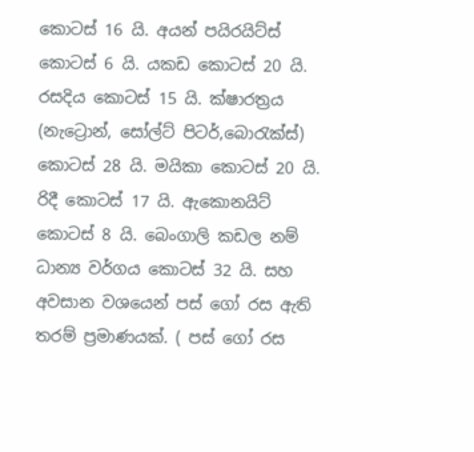කොටස් 16 යි. අයන් පයිරයිට්ස් කොටස් 6 යි. යකඩ කොටස් 20 යි. රසදිය කොටස් 15 යි. ක්ෂාරත්‍රය (නැට්‍රොන්, සෝල්ට් පිටර්,බොරැක්ස්) කොටස් 28 යි. මයිකා කොටස් 20 යි. රිදී කොටස් 17 යි. ඇකොනයිට් කොටස් 8 යි. බෙංගාලි කඩල නම් ධාන්‍ය වර්ගය කොටස් 32 යි. සහ අවසාන වශයෙන් පස් ගෝ රස ඇති තරම් ප්‍රමාණයක්. ( පස් ගෝ රස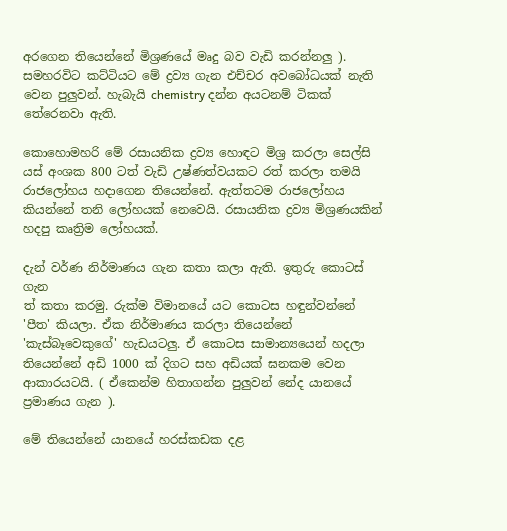අරගෙන තියෙන්නේ මිශ්‍රණයේ මෘදු බව වැඩි කරන්නලු ). සමහරවිට කට්ටියට මේ ද්‍රව්‍ය ගැන එච්චර අවබෝධයක් නැති වෙන පුලුවන්. හැබැයි chemistry දන්න අයටනම් ටිකක් තේරෙනවා ඇති.

කොහොමහරි මේ රසායනික ද්‍රව්‍ය හොඳට මිශ්‍ර කරලා සෙල්සි
යස් අංශක 800 ටත් වැඩි උෂ්ණත්වයකට රත් කරලා තමයි රාජලෝහය හදාගෙන තියෙන්නේ. ඇත්තටම රාජලෝහය කියන්නේ තනි ලෝහයක් නෙවෙයි. රසායනික ද්‍රව්‍ය මිශ්‍රණයකින් හදපු කෘත්‍රිම ලෝහයක්.

දැන් වර්ණ නිර්මාණය ගැන කතා කලා ඇති. ඉතුරු කොටස් ගැන
ත් කතා කරමු. රුක්ම විමානයේ යට කොටස හඳුන්වන්නේ 'පීත' කියලා. ඒක නිර්මාණය කරලා තියෙන්නේ 'කැස්බෑවෙකුගේ' හැඩයටලු. ඒ කොටස සාමාන්‍යයෙන් හදලා තියෙන්නේ අඩි 1000 ක් දිගට සහ අඩියක් ඝනකම වෙන ආකාරයටයි. ( ඒකෙන්ම හිතාගන්න පුලුවන් නේද යානයේ ප්‍රමාණය ගැන ).

මේ තියෙන්නේ යානයේ හරස්කඩක දළ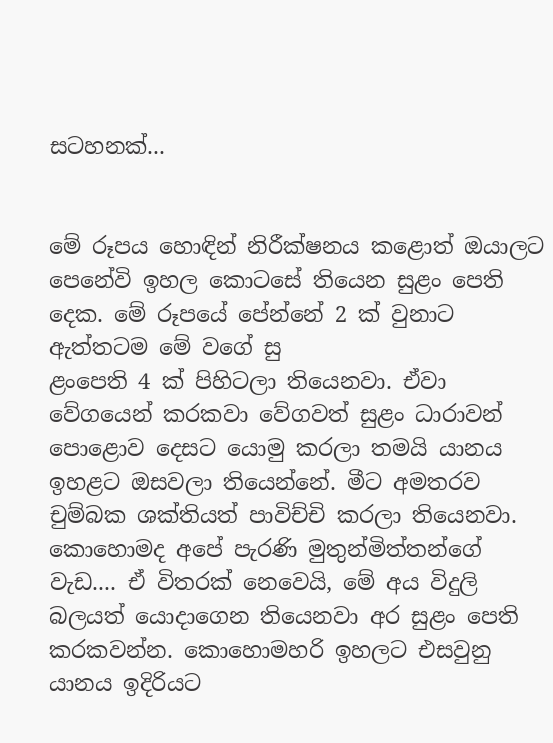සටහනක්...


මේ රූපය හොඳින් නිරීක්ෂනය කළොත් ඔයාලට පෙනේවි ඉහල කොටසේ තියෙන සුළං පෙති දෙක. මේ රූපයේ පේන්නේ 2 ක් වුනාට ඇත්තටම මේ වගේ සු
ළංපෙති 4 ක් පිහිටලා තියෙනවා. ඒවා වේගයෙන් කරකවා වේගවත් සුළං ධාරාවන් පොළොව දෙසට යොමු කරලා තමයි යානය ඉහළට ඔසවලා තියෙන්නේ. මීට අමතරව චුම්බක ශක්තියත් පාවිච්චි කරලා තියෙනවා. කොහොමද අපේ පැරණි මුතුන්මිත්තන්ගේ වැඩ.... ඒ විතරක් නෙවෙයි, මේ අය විදුලි බලයත් යොදාගෙන තියෙනවා අර සුළං පෙති කරකවන්න. කොහොමහරි ඉහලට එසවුනු යානය ඉදිරියට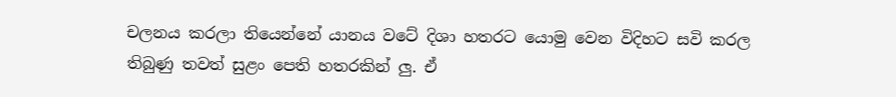චලනය කරලා තියෙන්නේ යානය වටේ දිශා හතරට යොමු වෙන විදිහට සවි කරල තිබුණු තවත් සුළං පෙති හතරකින් ලු. ඒ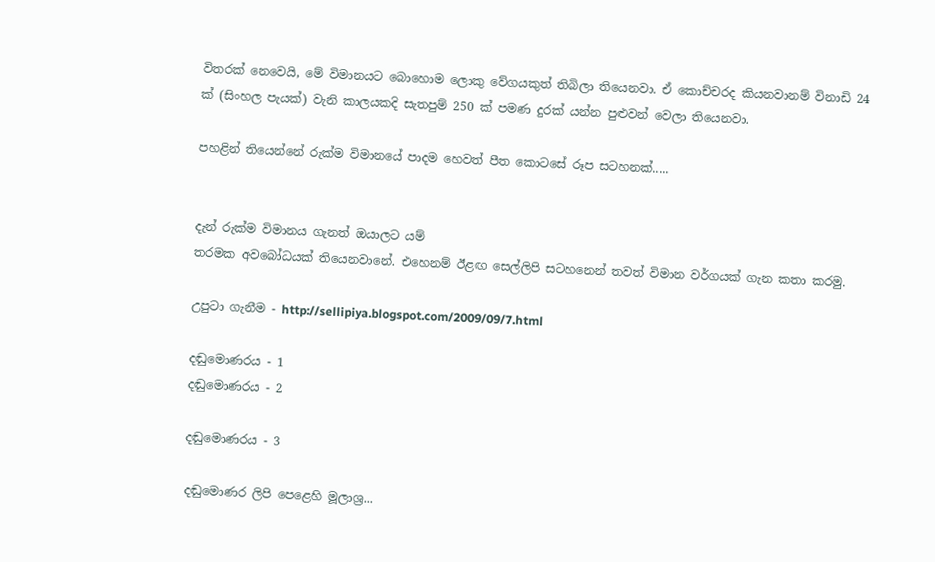විතරක් නෙවෙයි, මේ විමානයට බොහොම ලොකු වේගයකුත් තිබිලා තියෙනවා. ඒ කොච්චරද කියනවානම් විනාඩි 24 ක් (සිංහල පැයක්) වැනි කාලයකදි සැතපුම් 250 ක් පමණ දුරක් යන්න පුළුවන් වෙලා තියෙනවා.

පහළින් තියෙන්නේ රුක්ම විමානයේ පාදම හෙවත් පීත කොටසේ රූප සටහනක්.....


දැන් රුක්ම විමානය ගැනත් ඔයාලට යම්
තරමක අවබෝධයක් තියෙනවානේ. එහෙනම් ඊළඟ සෙල්ලිපි සටහනෙන් තවත් විමාන වර්ගයක් ගැන කතා කරමු.

උපුටා ගැනීම - http://sellipiya.blogspot.com/2009/09/7.html

දඬුමොණරය - 1
දඬුමොණරය - 2

දඬුමොණරය - 3

දඬුමොණර ලිපි පෙළෙහි මූලාශ්‍ර...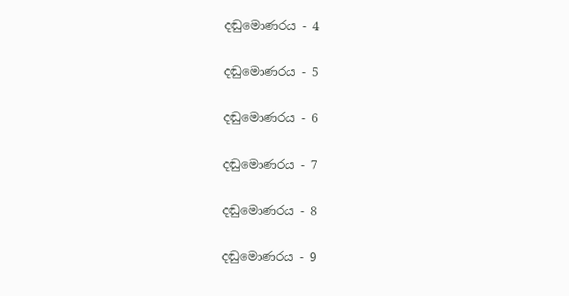දඬුමොණරය - 4

දඬුමොණරය - 5

දඬුමොණරය - 6

දඬුමොණරය - 7

දඬුමොණරය - 8

දඬුමොණරය - 9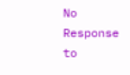No Response to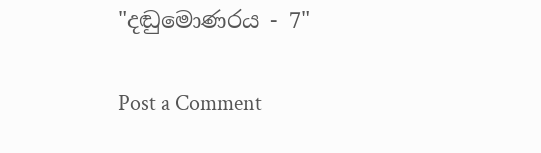"දඬුමොණරය - 7"

Post a Comment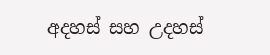අදහස් සහ උදහස්